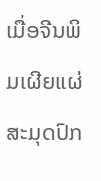ເມື່ອຈີນພິມເຜີຍແຜ່ສະມຸດປົກ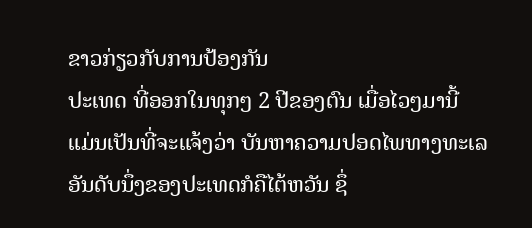ຂາວກ່ຽວກັບການປ້ອງກັນ
ປະເທດ ທີ່ອອກໃນທຸກໆ 2 ປີຂອງຕົນ ເມື່ອໄວໆມານີ້
ແມ່ນເປັນທີ່ຈະແຈ້ງວ່າ ບັນຫາຄວາມປອດໄພທາງທະເລ
ອັນດັບນຶ່ງຂອງປະເທດກໍຄືໄຕ້ຫວັນ ຊຶ່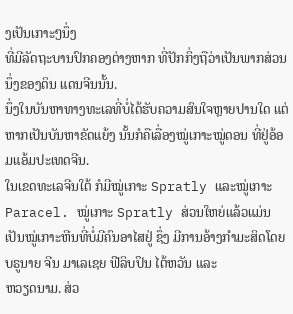ງເປັນເກາະໆນຶ່ງ
ທີ່ມີລັດຖະບານປົກຄອງຕ່າງຫາກ ທີ່ປັກກິ່ງຖືວ່າເປັນພາກສ່ວນນຶ່ງຂອງດິນ ແດນຈີນນັ້ນ.
ນຶ່ງໃນບັນຫາທາງທະເລທີ່ບໍ່ໄດ້ຮັບຄວາມສົນໃຈຫຼາຍປານໃດ ແຕ່ຫາກເປັນບັນຫາຂັດແຍ້ງ ນັ້ນກໍຄືເລື່ອງໝູ່ເກາະໝູ່ດອນ ທີ່ຢູ່ອ້ອມແອ້ມປະເທດຈີນ.
ໃນເຂດທະເລຈີນໃຕ້ ກໍມີໝູ່ເກາະ Spratly ແລະໝູ່ເກາະ Paracel. ໝູ່ເກາະ Spratly ສ່ວນໃຫຍ່ແລ້ວແມ່ນເປັນໝູ່ເກາະຫີນທີ່ບໍ່ມີຄົນອາໄສຢູ່ ຊຶ່ງ ມີການອ້າງກຳມະສິດໂດຍ
ບຣູນາຍ ຈີນ ມາເລເຊຍ ຟີລິບປິນ ໄຕ້ຫວັນ ແລະ
ຫວຽດນາມ. ສ່ວ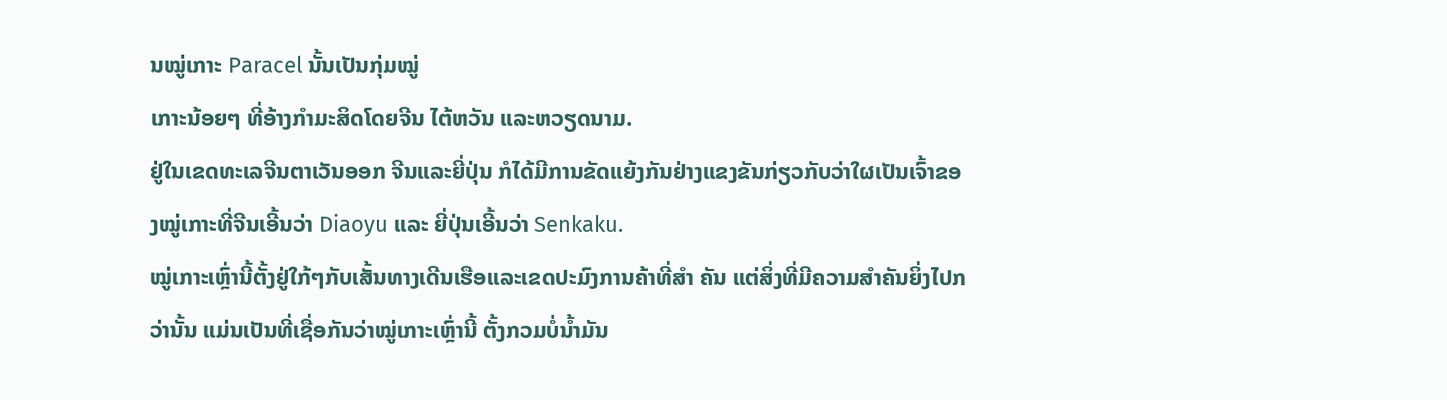ນໝູ່ເກາະ Paracel ນັ້ນເປັນກຸ່ມໝູ່
ເກາະນ້ອຍໆ ທີ່ອ້າງກຳມະສິດໂດຍຈີນ ໄຕ້ຫວັນ ແລະຫວຽດນາມ.
ຢູ່ໃນເຂດທະເລຈີນຕາເວັນອອກ ຈີນແລະຍີ່ປຸ່ນ ກໍໄດ້ມີການຂັດແຍ້ງກັນຢ່າງແຂງຂັນກ່ຽວກັບວ່າໃຜເປັນເຈົ້າຂອງໝູ່ເກາະທີ່ຈີນເອີ້ນວ່າ Diaoyu ແລະ ຍີ່ປຸ່ນເອີ້ນວ່າ Senkaku.
ໝູ່ເກາະເຫຼົ່ານີ້ຕັ້ງຢູ່ໃກ້ໆກັບເສັ້ນທາງເດີນເຮືອແລະເຂດປະມົງການຄ້າທີ່ສຳ ຄັນ ແຕ່ສິ່ງທີ່ມີຄວາມສຳຄັນຍິ່ງໄປກວ່ານັ້ນ ແມ່ນເປັນທີ່ເຊື່ອກັນວ່າໝູ່ເກາະເຫຼົ່ານີ້ ຕັ້ງກວມບໍ່ນໍ້າມັນ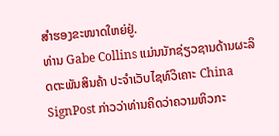ສຳຮອງຂະໜາດໃຫຍ່ຢູ່.
ທ່ານ Gabe Collins ແມ່ນນັກຊ່ຽວຊານດ້ານຜະລິດຕະພັນສິນຄ້າ ປະຈຳເວັບໄຊທ໌ວິເຄາະ China SignPost ກ່າວວ່າທ່ານຄິດວ່າຄວາມຫິວກະ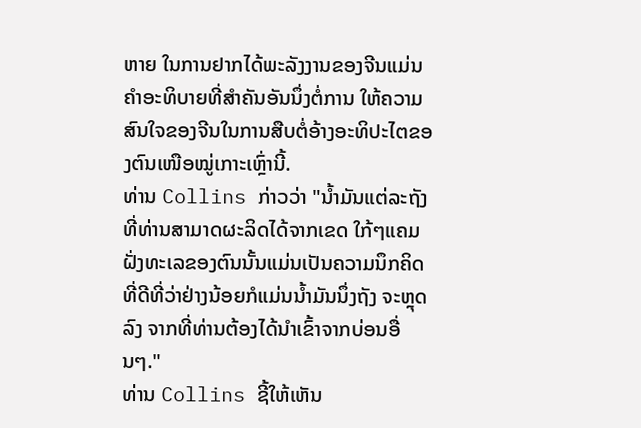ຫາຍ ໃນການຢາກໄດ້ພະລັງງານຂອງຈີນແມ່ນຄຳອະທິບາຍທີ່ສຳຄັນອັນນຶ່ງຕໍ່ການ ໃຫ້ຄວາມສົນໃຈຂອງຈີນໃນການສືບຕໍ່ອ້າງອະທິປະໄຕຂອງຕົນເໜືອໝູ່ເກາະເຫຼົ່ານີ້.
ທ່ານ Collins ກ່າວວ່າ "ນໍ້າມັນແຕ່ລະຖັງທີ່ທ່ານສາມາດຜະລິດໄດ້ຈາກເຂດ ໃກ້ໆແຄມຝັ່ງທະເລຂອງຕົນນັ້ນແມ່ນເປັນຄວາມນຶກຄິດທີ່ດີທີ່ວ່າຢ່າງນ້ອຍກໍແມ່ນນໍ້າມັນນຶ່ງຖັງ ຈະຫຼຸດລົງ ຈາກທີ່ທ່ານຕ້ອງໄດ້ນຳເຂົ້າຈາກບ່ອນອື່ນໆ."
ທ່ານ Collins ຊີ້ໃຫ້ເຫັນ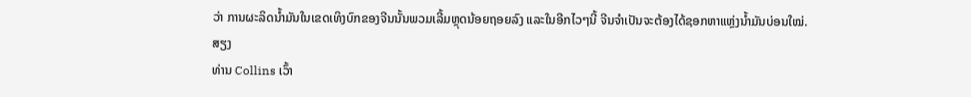ວ່າ ການຜະລິດນໍ້າມັນໃນເຂດເທິງບົກຂອງຈີນນັ້ນພວມເລີ້ມຫຼຸດນ້ອຍຖອຍລົງ ແລະໃນອີກໄວໆນີ້ ຈີນຈຳເປັນຈະຕ້ອງໄດ້ຊອກຫາແຫຼ່ງນໍ້າມັນບ່ອນໃໝ່.
ສຽງ
ທ່ານ Collins ເວົ້າ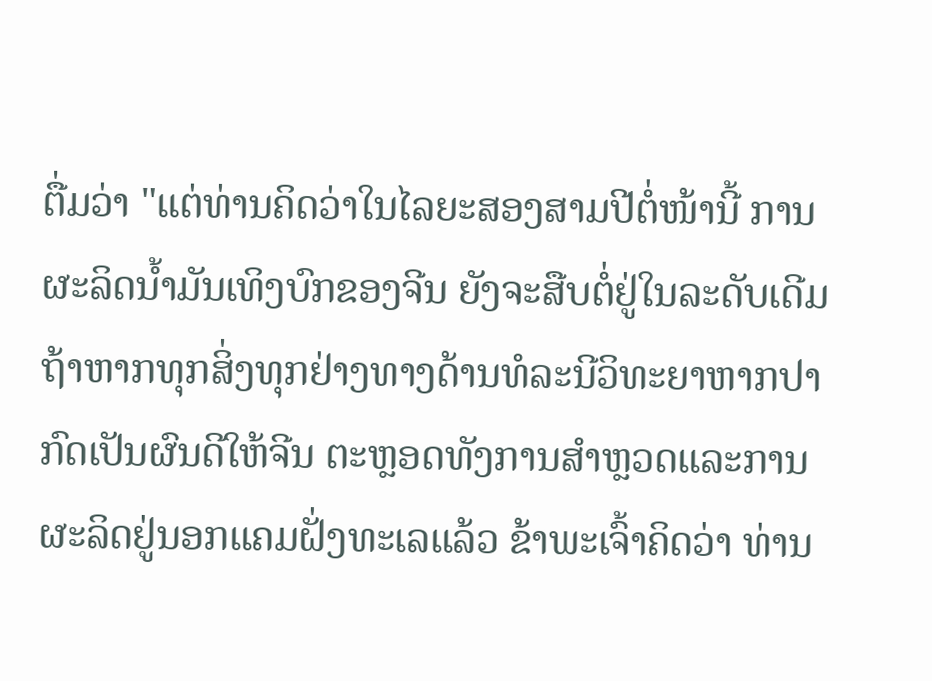ຕື່ມວ່າ "ແຕ່ທ່ານຄິດວ່າໃນໄລຍະສອງສາມປີຕໍ່ໜ້ານີ້ ການຜະລິດນໍ້າມັນເທິງບົກຂອງຈີນ ຍັງຈະສືບຕໍ່ຢູ່ໃນລະດັບເດີມ ຖ້າຫາກທຸກສິ່ງທຸກຢ່າງທາງດ້ານທໍລະນີວິທະຍາຫາກປາກົດເປັນຜົນດີໃຫ້ຈີນ ຕະຫຼອດທັງການສຳຫຼວດແລະການຜະລິດຢູ່ນອກແຄມຝັ່ງທະເລແລ້ວ ຂ້າພະເຈົ້າຄິດວ່າ ທ່ານ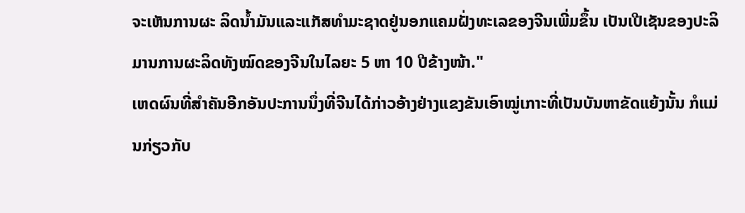ຈະເຫັນການຜະ ລິດນໍ້າມັນແລະແກັສທຳມະຊາດຢູ່ນອກແຄມຝັ່ງທະເລຂອງຈີນເພີ່ມຂຶ້ນ ເປັນເປີເຊັນຂອງປະລິມານການຜະລິດທັງໝົດຂອງຈີນໃນໄລຍະ 5 ຫາ 10 ປີຂ້າງໜ້າ."
ເຫດຜົນທີ່ສຳຄັນອີກອັນປະການນຶ່ງທີ່ຈີນໄດ້ກ່າວອ້າງຢ່າງແຂງຂັນເອົາໝູ່ເກາະທີ່ເປັນບັນຫາຂັດແຍ້ງນັ້ນ ກໍແມ່ນກ່ຽວກັບ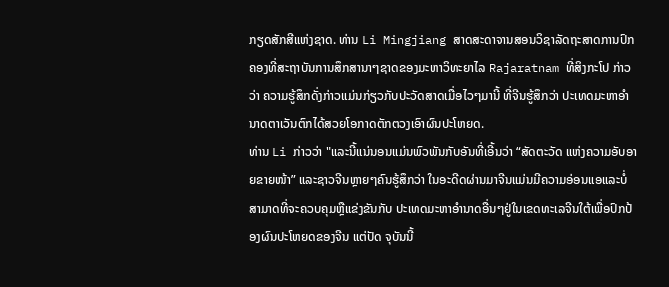ກຽດສັກສີແຫ່ງຊາດ. ທ່ານ Li Mingjiang ສາດສະດາຈານສອນວິຊາລັດຖະສາດການປົກຄອງທີ່ສະຖາບັນການສຶກສານາໆຊາດຂອງມະຫາວິທະຍາໄລ Rajaratnam ທີ່ສິງກະໂປ ກ່າວວ່າ ຄວາມຮູ້ສຶກດັ່ງກ່າວແມ່ນກ່ຽວກັບປະວັດສາດເມື່ອໄວໆມານີ້ ທີ່ຈີນຮູ້ສຶກວ່າ ປະເທດມະຫາອຳນາດຕາເວັນຕົກໄດ້ສວຍໂອກາດຕັກຕວງເອົາຜົນປະໂຫຍດ.
ທ່ານ Li ກ່າວວ່າ "ແລະນີ້ແນ່ນອນແມ່ນພົວພັນກັບອັນທີ່ເອີ້ນວ່າ “ສັດຕະວັດ ແຫ່ງຄວາມອັບອາຍຂາຍໜ້າ” ແລະຊາວຈີນຫຼາຍໆຄົນຮູ້ສຶກວ່າ ໃນອະດີດຜ່ານມາຈີນແມ່ນມີຄວາມອ່ອນແອແລະບໍ່ສາມາດທີ່ຈະຄວບຄຸມຫຼືແຂ່ງຂັນກັບ ປະເທດມະຫາອຳນາດອື່ນໆຢູ່ໃນເຂດທະເລຈີນໃຕ້ເພື່ອປົກປ້ອງຜົນປະໂຫຍດຂອງຈີນ ແຕ່ປັດ ຈຸບັນນີ້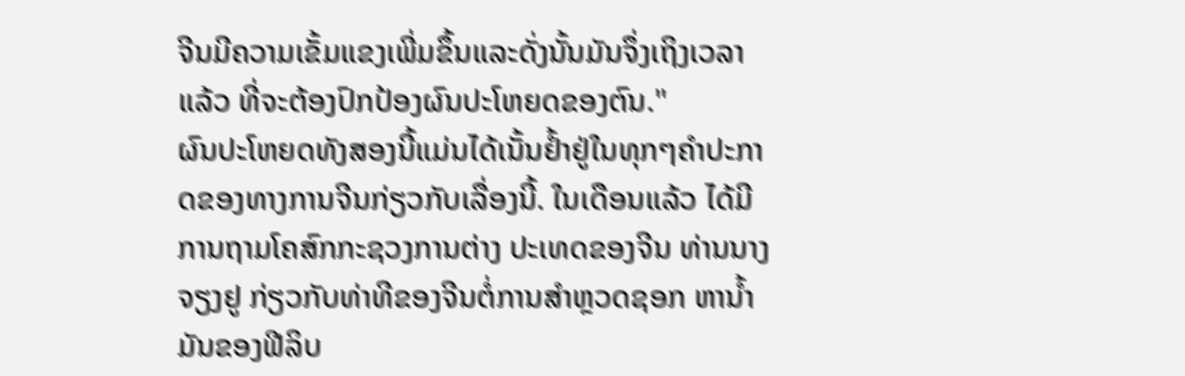ຈີນມີຄວາມເຂັ້ມແຂງເພີ່ມຂຶ້ນແລະດັ່ງນັ້ນມັນຈຶ່ງເຖິງເວລາແລ້ວ ທີ່ຈະຕ້ອງປົກປ້ອງຜົນປະໂຫຍດຂອງຕົນ."
ຜົນປະໂຫຍດທັງສອງນີ້ແມ່ນໄດ້ເນັ້ນຢໍ້າຢູ່ໃນທຸກໆຄຳປະກາດຂອງທາງການຈີນກ່ຽວກັບເລື່ອງນີ້. ໃນເດືອນແລ້ວ ໄດ້ມີການຖາມໂຄສົກກະຊວງການຕ່າງ ປະເທດຂອງຈີນ ທ່ານນາງຈຽງຢູ ກ່ຽວກັບທ່າທີຂອງຈີນຕໍ່ການສຳຫຼວດຊອກ ຫານໍ້າມັນຂອງຟີລິບ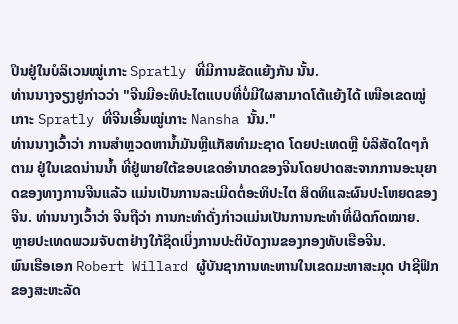ປິນຢູ່ໃນບໍລິເວນໝູ່ເກາະ Spratly ທີ່ມີການຂັດແຍ້ງກັນ ນັ້ນ.
ທ່ານນາງຈຽງຢູກ່າວວ່າ "ຈີນມີອະທິປະໄຕແບບທີ່ບໍ່ມີໃຜສາມາດໂຕ້ແຍ້ງໄດ້ ເໜືອເຂດໝູ່ເກາະ Spratly ທີ່ຈີນເອີ້ນໝູ່ເກາະ Nansha ນັ້ນ."
ທ່ານນາງເວົ້າວ່າ ການສຳຫຼວດຫານໍ້າມັນຫຼືແກັສທຳມະຊາດ ໂດຍປະເທດຫຼື ບໍລິສັດໃດໆກໍຕາມ ຢູ່ໃນເຂດນ່ານນໍ້າ ທີ່ຢູ່ພາຍໃຕ້ຂອບເຂດອຳນາດຂອງຈີນໂດຍປາດສະຈາກການອະນຸຍາດຂອງທາງການຈີນແລ້ວ ແມ່ນເປັນການລະເມີດຕໍ່ອະທິປະໄຕ ສິດທິແລະຜົນປະໂຫຍດຂອງຈີນ. ທ່ານນາງເວົ້າວ່າ ຈີນຖືວ່າ ການກະທຳດັ່ງກ່າວແມ່ນເປັນການກະທຳທີ່ຜິດກົດໝາຍ.
ຫຼາຍປະເທດພວມຈັບຕາຢ່າງໃກ້ຊິດເບິ່ງການປະຕິບັດງານຂອງກອງທັບເຮືອຈີນ.
ພົນເຮືອເອກ Robert Willard ຜູ້ບັນຊາການທະຫານໃນເຂດມະຫາສະມຸດ ປາຊີຟິກຂອງສະຫະລັດ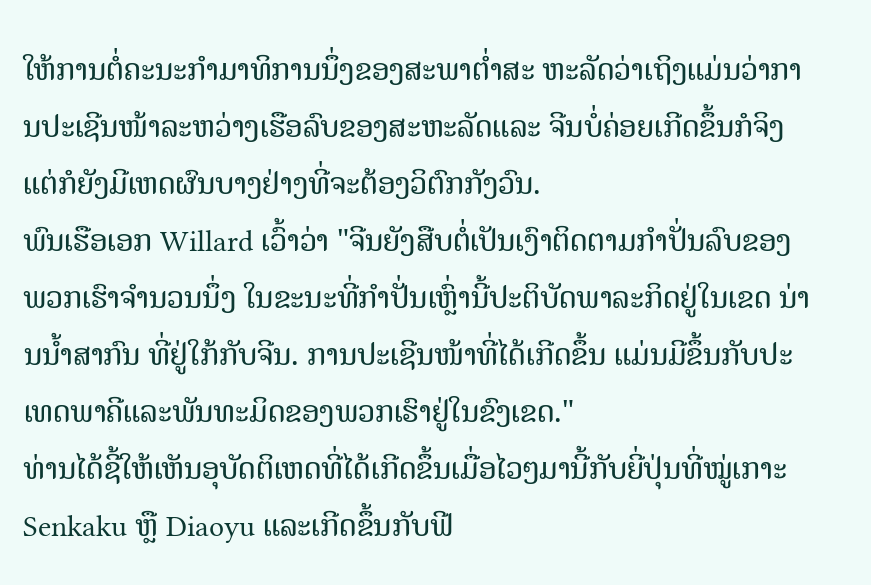ໃຫ້ການຕໍ່ຄະນະກຳມາທິການນຶ່ງຂອງສະພາຕໍ່າສະ ຫະລັດວ່າເຖິງແມ່ນວ່າການປະເຊີນໜ້າລະຫວ່າງເຮືອລົບຂອງສະຫະລັດແລະ ຈີນບໍ່ຄ່ອຍເກີດຂຶ້ນກໍຈິງ ແຕ່ກໍຍັງມີເຫດຜົນບາງຢ່າງທີ່ຈະຕ້ອງວິຕົກກັງວົນ.
ພົນເຮືອເອກ Willard ເວົ້າວ່າ "ຈີນຍັງສືບຕໍ່ເປັນເງົາຕິດຕາມກຳປັ່ນລົບຂອງ ພວກເຮົາຈຳນວນນຶ່ງ ໃນຂະນະທີ່ກຳປັ່ນເຫຼົ່ານີ້ປະຕິບັດພາລະກິດຢູ່ໃນເຂດ ນ່ານນໍ້າສາກົນ ທີ່ຢູ່ໃກ້ກັບຈີນ. ການປະເຊີນໜ້າທີ່ໄດ້ເກີດຂຶ້ນ ແມ່ນມີຂຶ້ນກັບປະເທດພາຄີແລະພັນທະມິດຂອງພວກເຮົາຢູ່ໃນຂົງເຂດ."
ທ່ານໄດ້ຊີ້ໃຫ້ເຫັນອຸບັດຕິເຫດທີ່ໄດ້ເກີດຂຶ້ນເມື່ອໄວໆມານີ້ກັບຍີ່ປຸ່ນທີ່ໝູ່ເກາະ Senkaku ຫຼື Diaoyu ແລະເກີດຂຶ້ນກັບຟີ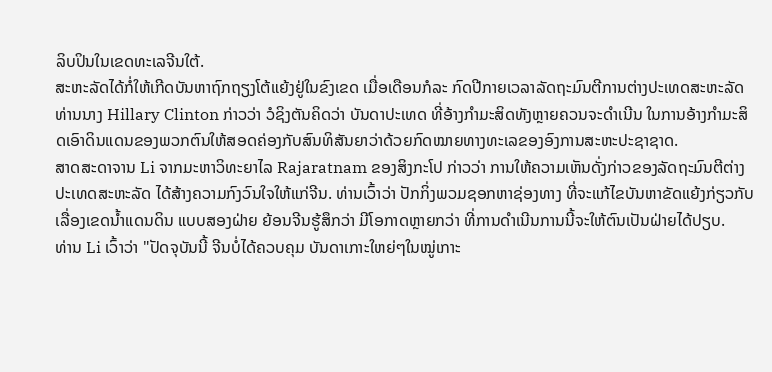ລິບປິນໃນເຂດທະເລຈີນໃຕ້.
ສະຫະລັດໄດ້ກໍ່ໃຫ້ເກີດບັນຫາຖົກຖຽງໂຕ້ແຍ້ງຢູ່ໃນຂົງເຂດ ເມື່ອເດືອນກໍລະ ກົດປີກາຍເວລາລັດຖະມົນຕີການຕ່າງປະເທດສະຫະລັດ ທ່ານນາງ Hillary Clinton ກ່າວວ່າ ວໍຊິງຕັນຄິດວ່າ ບັນດາປະເທດ ທີ່ອ້າງກຳມະສິດທັງຫຼາຍຄວນຈະດຳເນີນ ໃນການອ້າງກຳມະສິດເອົາດິນແດນຂອງພວກຕົນໃຫ້ສອດຄ່ອງກັບສົນທິສັນຍາວ່າດ້ວຍກົດໝາຍທາງທະເລຂອງອົງການສະຫະປະຊາຊາດ.
ສາດສະດາຈານ Li ຈາກມະຫາວິທະຍາໄລ Rajaratnam ຂອງສິງກະໂປ ກ່າວວ່າ ການໃຫ້ຄວາມເຫັນດັ່ງກ່າວຂອງລັດຖະມົນຕີຕ່າງປະເທດສະຫະລັດ ໄດ້ສ້າງຄວາມກົງວົນໃຈໃຫ້ແກ່ຈີນ. ທ່ານເວົ້າວ່າ ປັກກິ່ງພວມຊອກຫາຊ່ອງທາງ ທີ່ຈະແກ້ໄຂບັນຫາຂັດແຍ້ງກ່ຽວກັບເລື່ອງເຂດນໍ້າແດນດິນ ແບບສອງຝ່າຍ ຍ້ອນຈີນຮູ້ສຶກວ່າ ມີໂອກາດຫຼາຍກວ່າ ທີ່ການດຳເນີນການນີ້ຈະໃຫ້ຕົນເປັນຝ່າຍໄດ້ປຽບ.
ທ່ານ Li ເວົ້າວ່າ "ປັດຈຸບັນນີ້ ຈີນບໍ່ໄດ້ຄວບຄຸມ ບັນດາເກາະໃຫຍ່ໆໃນໝູ່ເກາະ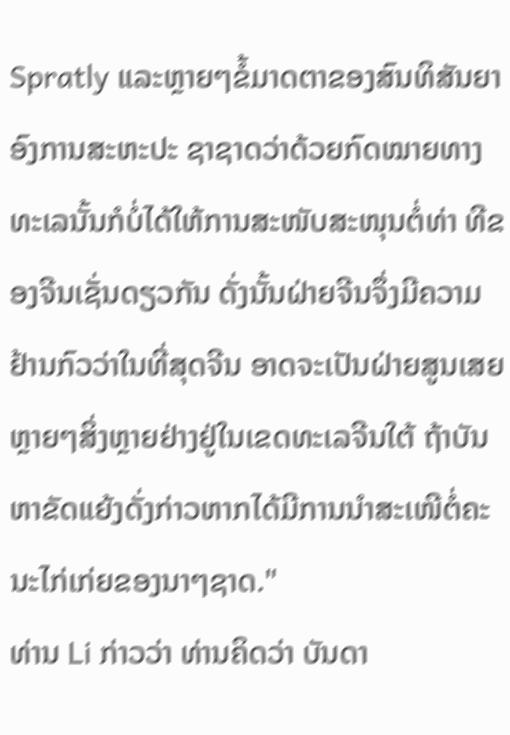Spratly ແລະຫຼາຍໆຂໍ້ມາດຕາຂອງສົນທິສັນຍາອົງການສະຫະປະ ຊາຊາດວ່າດ້ວຍກົດໝາຍທາງທະເລນັ້ນກໍບໍ່ໄດ້ໃຫ້ການສະໜັບສະໜຸນຕໍ່ທ່າ ທີຂອງຈີນເຊັ່ນດຽວກັນ ດັ່ງນັ້ນຝ່າຍຈີນຈຶ່ງມີຄວາມຢ້ານກົວວ່າໃນທີ່ສຸດຈີນ ອາດຈະເປັນຝ່າຍສູນເສຍ ຫຼາຍໆສິ່ງຫຼາຍຢ່າງຢູ່ໃນເຂດທະເລຈີນໃຕ້ ຖ້າບັນຫາຂັດແຍ້ງດັ່ງກ່າວຫາກໄດ້ມີການນຳສະເໜີຕໍ່ຄະນະໄກ່ເກ່ຍຂອງນາໆຊາດ."
ທ່ານ Li ກ່າວວ່າ ທ່ານຄິດວ່າ ບັນດາ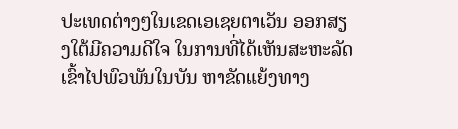ປະເທດຕ່າງໆໃນເຂດເອເຊຍຕາເວັນ ອອກສຽງໃຕ້ມີຄວາມດີໃຈ ໃນການທີ່ໄດ້ເຫັນສະຫະລັດເຂົ້າໄປພົວພັນໃນບັນ ຫາຂັດແຍ້ງທາງ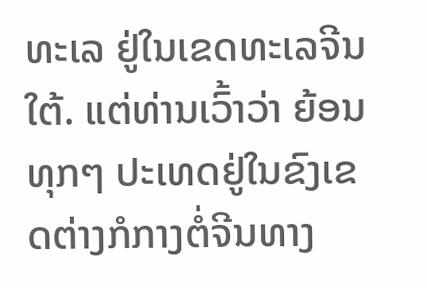ທະເລ ຢູ່ໃນເຂດທະເລຈີນໃຕ້. ແຕ່ທ່ານເວົ້າວ່າ ຍ້ອນທຸກໆ ປະເທດຢູ່ໃນຂົງເຂດຕ່າງກໍກາງຕໍ່ຈີນທາງ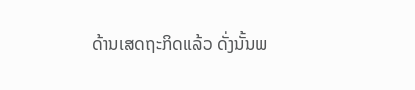ດ້ານເສດຖະກິດແລ້ວ ດັ່ງນັ້ນພ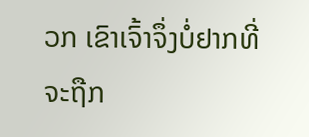ວກ ເຂົາເຈົ້າຈຶ່ງບໍ່ຢາກທີ່ຈະຖືກ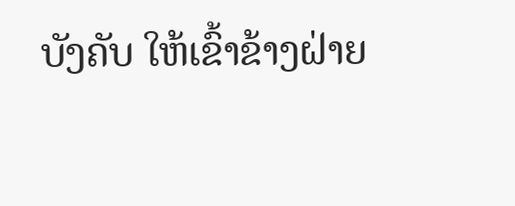ບັງຄັບ ໃຫ້ເຂົ້າຂ້າງຝ່າຍ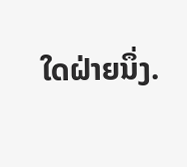ໃດຝ່າຍນຶ່ງ.